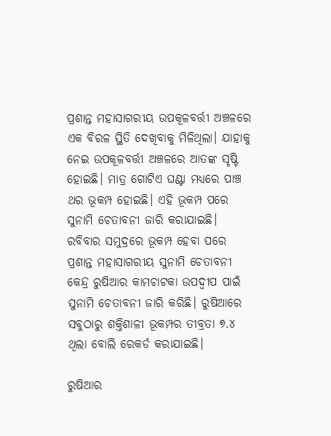ପ୍ରଶାନ୍ତ ମହାସାଗରୀୟ ଉପକୂଳବର୍ତ୍ତୀ ଅଞ୍ଚଳରେ ଏକ ବିରଳ ସ୍ଥିତି ଦେଖିବାକୁ ମିଳିଥିଲା। ଯାହାକୁ ନେଇ ଉପକୂଳବର୍ତ୍ତୀ ଅଞ୍ଚଳରେ ଆତଙ୍କ ସୃଷ୍ଟି ହୋଇଛି। ମାତ୍ର ଗୋଟିଏ ଘଣ୍ଟା ମଧ୍ୟରେ ପାଞ୍ଚ ଥର ଭୂକମ୍ପ ହୋଇଛି। ଏହି ଭୂକମ୍ପ ପରେ ସୁନାମି ଚେତାବନୀ ଜାରି କରାଯାଇଛି। ରବିବାର ସମୁଦ୍ରରେ ଭୂକମ୍ପ ହେବା ପରେ ପ୍ରଶାନ୍ତ ମହାସାଗରୀୟ ସୁନାମି ଚେତାବନୀ କେନ୍ଦ୍ର ରୁଷିଆର କାମଚାଟକା ଉପଦ୍ୱୀପ ପାଇଁ ସୁନାମି ଚେତାବନୀ ଜାରି କରିଛି। ରୁଷିଆରେ ସବୁଠାରୁ ଶକ୍ତିଶାଳୀ ଭୂକମ୍ପର ତୀବ୍ରତା ୭.୪ ଥିଲା ବୋଲି ରେକର୍ଡ କରାଯାଇଛି।

ରୁଷିଆର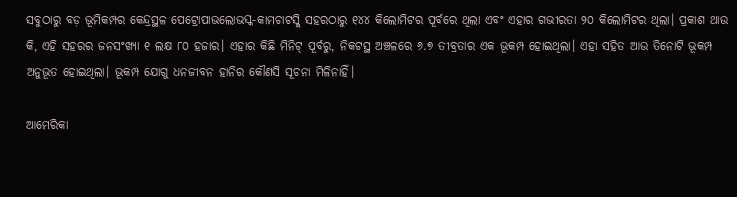ସବୁଠାରୁ ବଡ଼ ଭୂମିକମ୍ପର କେନ୍ଦ୍ରସ୍ଥଳ ପେଟ୍ରୋପାଭଲୋଭସ୍କ-କାମଚାଟସ୍କି ସହରଠାରୁ ୧୪୪ କିଲୋମିଟର ପୂର୍ବରେ ଥିଲା ଏବଂ ଏହାର ଗଭୀରତା ୨୦ କିଲୋମିଟର ଥିଲା। ପ୍ରକାଶ ଥାଉ କି, ଏହି ସହରର ଜନସଂଖ୍ୟା ୧ ଲକ୍ଷ ୮୦ ହଜାର। ଏହାର କିଛି ମିନିଟ୍‌ ପୂର୍ବରୁ, ନିକଟସ୍ଥ ଅଞ୍ଚଳରେ ୬.୭ ତୀବ୍ରତାର ଏକ ଭୂକମ୍ପ ହୋଇଥିଲା। ଏହା ସହିତ ଆଉ ତିନୋଟି ଭୂକମ୍ପ ଅନୁଭୂତ ହୋଇଥିଲା। ଭୂକମ୍ପ ଯୋଗୁ ଧନଜୀବନ ହାନିର କୌଣସି ସୂଚନା ମିଳିନାହିଁ।

ଆମେରିକା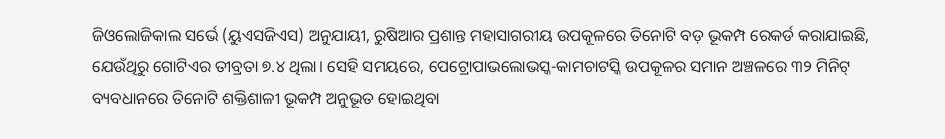ଜିଓଲୋଜିକାଲ ସର୍ଭେ (ୟୁଏସଜିଏସ) ଅନୁଯାୟୀ, ରୁଷିଆର ପ୍ରଶାନ୍ତ ମହାସାଗରୀୟ ଉପକୂଳରେ ତିନୋଟି ବଡ଼ ଭୂକମ୍ପ ରେକର୍ଡ କରାଯାଇଛି, ଯେଉଁଥିରୁ ଗୋଟିଏର ତୀବ୍ରତା ୭.୪ ଥିଲା। ସେହି ସମୟରେ, ପେଟ୍ରୋପାଭଲୋଭସ୍କ-କାମଚାଟସ୍କି ଉପକୂଳର ସମାନ ଅଞ୍ଚଳରେ ୩୨ ମିନିଟ୍‌ ବ୍ୟବଧାନରେ ତିନୋଟି ଶକ୍ତିଶାଳୀ ଭୂକମ୍ପ ଅନୁଭୂତ ହୋଇଥିବା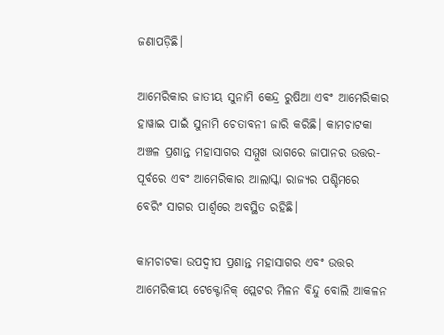ଜଣାପଡ଼ିଛି।

ଆମେରିକାର ଜାତୀୟ ସୁନାମି କେନ୍ଦ୍ର ରୁଷିଆ ଏବଂ ଆମେରିକାର ହାୱାଇ ପାଇଁ ସୁନାମି ଚେତାବନୀ ଜାରି କରିଛି। କାମଚାଟକା ଅଞ୍ଚଳ ପ୍ରଶାନ୍ତ ମହାସାଗର ସମ୍ମୁଖ ଭାଗରେ ଜାପାନର ଉତ୍ତର-ପୂର୍ବରେ ଏବଂ ଆମେରିକାର ଆଲାସ୍କା ରାଜ୍ୟର ପଶ୍ଚିମରେ ବେରିଂ ସାଗର ପାର୍ଶ୍ୱରେ ଅବସ୍ଥିତ ରହିଛି।

କାମଚାଟକା ଉପଦ୍ୱୀପ ପ୍ରଶାନ୍ତ ମହାସାଗର ଏବଂ ଉତ୍ତର ଆମେରିକୀୟ ଟେକ୍ଟୋନିକ୍‌ ପ୍ଲେଟର ମିଳନ ବିନ୍ଦୁ ବୋଲି ଆକଳନ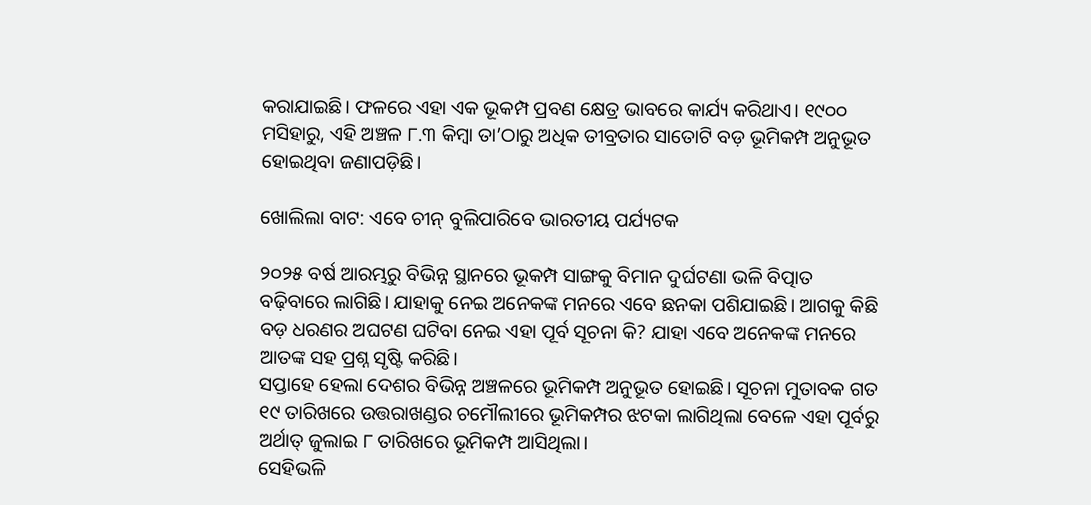କରାଯାଇଛି। ଫଳରେ ଏହା ଏକ ଭୂକମ୍ପ ପ୍ରବଣ କ୍ଷେତ୍ର ଭାବରେ କାର୍ଯ୍ୟ କରିଥାଏ। ୧୯୦୦ ମସିହାରୁ, ଏହି ଅଞ୍ଚଳ ୮.୩ କିମ୍ବା ତା’ଠାରୁ ଅଧିକ ତୀବ୍ରତାର ସାତୋଟି ବଡ଼ ଭୂମିକମ୍ପ ଅନୁଭୂତ ହୋଇଥିବା ଜଣାପଡ଼ିଛି।

ଖୋଲିଲା ବାଟ: ଏବେ ଚୀନ୍‌ ବୁଲିପାରିବେ ଭାରତୀୟ ପର୍ଯ୍ୟଟକ

୨୦୨୫ ବର୍ଷ ଆରମ୍ଭରୁ ବିଭିନ୍ନ ସ୍ଥାନରେ ଭୂକମ୍ପ ସାଙ୍ଗକୁ ବିମାନ ଦୁର୍ଘଟଣା ଭଳି ବିତ୍ପାତ ବଢ଼ିବାରେ ଲାଗିଛି। ଯାହାକୁ ନେଇ ଅନେକଙ୍କ ମନରେ ଏବେ ଛନକା ପଶିଯାଇଛି। ଆଗକୁ କିଛି ବଡ଼ ଧରଣର ଅଘଟଣ ଘଟିବା ନେଇ ଏହା ପୂର୍ବ ସୂଚନା କି? ଯାହା ଏବେ ଅନେକଙ୍କ ମନରେ ଆତଙ୍କ ସହ ପ୍ରଶ୍ନ ସୃଷ୍ଟି କରିଛି।
ସପ୍ତାହେ ହେଲା ଦେଶର ବିଭିନ୍ନ ଅଞ୍ଚଳରେ ଭୂମିକମ୍ପ ଅନୁଭୂତ ହୋଇଛି। ସୂଚନା ମୁତାବକ ଗତ ୧୯ ତାରିଖରେ ଉତ୍ତରାଖଣ୍ଡର ଚମୌଲୀରେ ଭୂମିକମ୍ପର ଝଟକା ଲାଗିଥିଲା ବେଳେ ଏହା ପୂର୍ବରୁ ଅର୍ଥାତ୍‌ ଜୁଲାଇ ୮ ତାରିଖରେ ଭୂମିକମ୍ପ ଆସିଥିଲା।
ସେହିଭଳି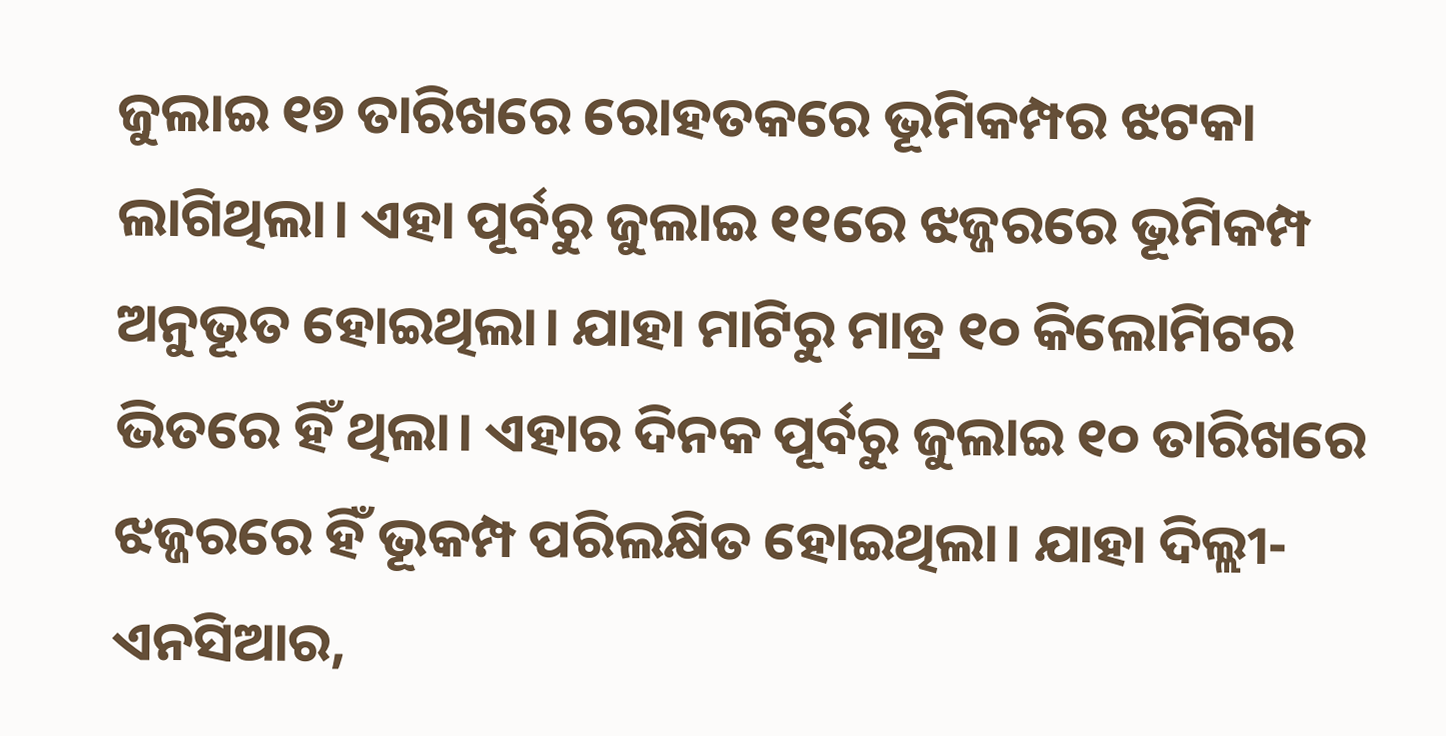ଜୁଲାଇ ୧୭ ତାରିଖରେ ରୋହତକରେ ଭୂମିକମ୍ପର ଝଟକା ଲାଗିଥିଲା। ଏହା ପୂର୍ବରୁ ଜୁଲାଇ ୧୧ରେ ଝଜ୍ଜରରେ ଭୂମିକମ୍ପ ଅନୁଭୂତ ହୋଇଥିଲା। ଯାହା ମାଟିରୁ ମାତ୍ର ୧୦ କିଲୋମିଟର ଭିତରେ ହିଁ ଥିଲା। ଏହାର ଦିନକ ପୂର୍ବରୁ ଜୁଲାଇ ୧୦ ତାରିଖରେ ଝଜ୍ଜରରେ ହିଁ ଭୂକମ୍ପ ପରିଲକ୍ଷିତ ହୋଇଥିଲା। ଯାହା ଦିଲ୍ଲୀ-ଏନସିଆର,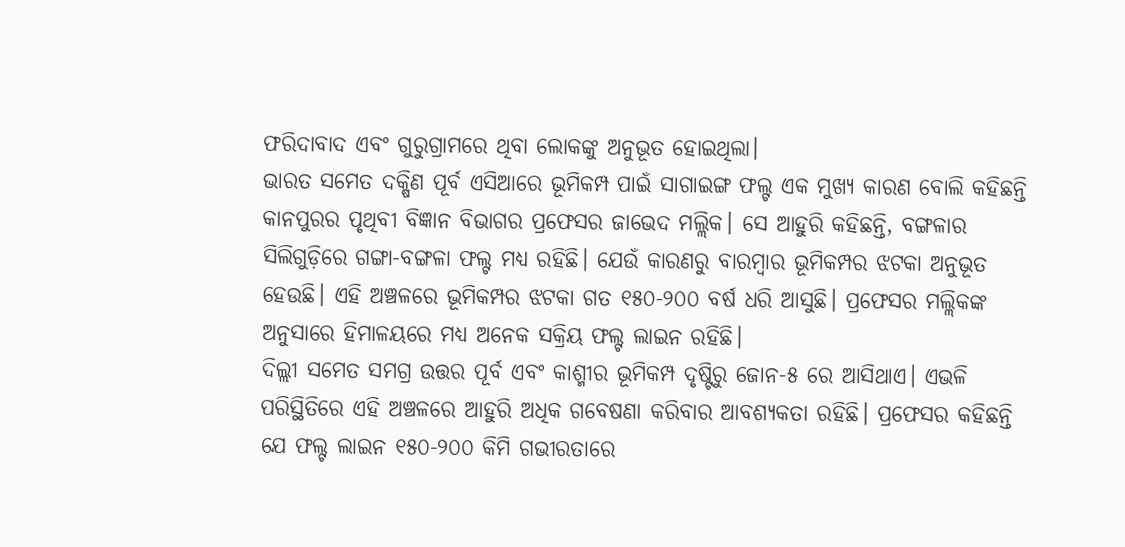ଫରିଦାବାଦ ଏବଂ ଗୁରୁଗ୍ରାମରେ ଥିବା ଲୋକଙ୍କୁ ଅନୁଭୂତ ହୋଇଥିଲା।
ଭାରତ ସମେତ ଦକ୍ଷିଣ ପୂର୍ବ ଏସିଆରେ ଭୂମିକମ୍ପ ପାଇଁ ସାଗାଇଙ୍ଗ ଫଲ୍ଟ ଏକ ମୁଖ୍ୟ କାରଣ ବୋଲି କହିଛନ୍ତି କାନପୁରର ପୃଥିବୀ ବିଜ୍ଞାନ ବିଭାଗର ପ୍ରଫେସର ଜାଭେଦ ମଲ୍ଲିକ। ସେ ଆହୁରି କହିଛନ୍ତି, ବଙ୍ଗଳାର ସିଲିଗୁଡ଼ିରେ ଗଙ୍ଗା-ବଙ୍ଗଳା ଫଲ୍ଟ ମଧ୍ୟ ରହିଛି। ଯେଉଁ କାରଣରୁ ବାରମ୍ବାର ଭୂମିକମ୍ପର ଝଟକା ଅନୁଭୂତ ହେଉଛି। ଏହି ଅଞ୍ଚଳରେ ଭୂମିକମ୍ପର ଝଟକା ଗତ ୧୫୦-୨୦୦ ବର୍ଷ ଧରି ଆସୁଛି। ପ୍ରଫେସର ମଲ୍ଲିକଙ୍କ ଅନୁସାରେ ହିମାଳୟରେ ମଧ୍ୟ ଅନେକ ସକ୍ରିୟ ଫଲ୍ଟ ଲାଇନ ରହିଛି।
ଦିଲ୍ଲୀ ସମେତ ସମଗ୍ର ଉତ୍ତର ପୂର୍ବ ଏବଂ କାଶ୍ମୀର ଭୂମିକମ୍ପ ଦୃଷ୍ଟିରୁ ଜୋନ-୫ ରେ ଆସିଥାଏ। ଏଭଳି ପରିସ୍ଥିତିରେ ଏହି ଅଞ୍ଚଳରେ ଆହୁରି ଅଧିକ ଗବେଷଣା କରିବାର ଆବଶ୍ୟକତା ରହିଛି। ପ୍ରଫେସର କହିଛନ୍ତି ଯେ ଫଲ୍ଟ ଲାଇନ ୧୫୦-୨୦୦ କିମି ଗଭୀରତାରେ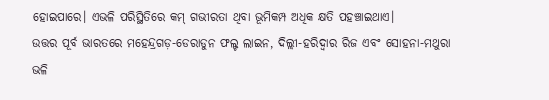ହୋଇପାରେ। ଏଭଳି ପରିସ୍ଥିତିରେ କମ୍‌ ଗଭୀରତା ଥିବା ଭୂମିକମ୍ପ ଅଧିକ କ୍ଷତି ପହଞ୍ଚାଇଥାଏ।
ଉତ୍ତର ପୂର୍ବ ଭାରତରେ ମହେନ୍ଦ୍ରଗଡ଼-ଡେରାଡୁନ ଫଲ୍ଟ ଲାଇନ, ଦିଲ୍ଲୀ-ହରିଦ୍ୱାର ରିଜ ଏବଂ ସୋହନା-ମଥୁରା ଭଳି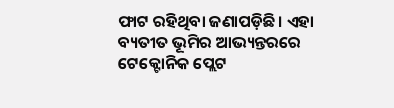ଫାଟ ରହିଥିବା ଜଣାପଡ଼ିଛି। ଏହା ବ୍ୟତୀତ ଭୂମିର ଆଭ୍ୟନ୍ତରରେ ଟେକ୍ଟୋନିକ ପ୍ଲେଟ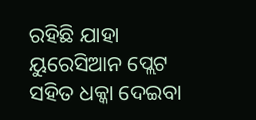ରହିଛି ଯାହା ୟୁରେସିଆନ ପ୍ଲେଟ ସହିତ ଧକ୍କା ଦେଇବା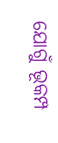ଯୋଗୁଁ ଭୂକମ୍ପ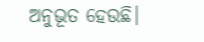ଅନୁଭୂତ ହେଉଛି।